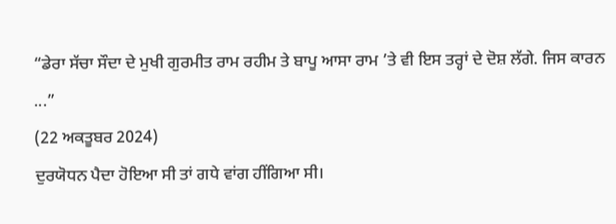“ਡੇਰਾ ਸੱਚਾ ਸੌਦਾ ਦੇ ਮੁਖੀ ਗੁਰਮੀਤ ਰਾਮ ਰਹੀਮ ਤੇ ਬਾਪੂ ਆਸਾ ਰਾਮ ’ਤੇ ਵੀ ਇਸ ਤਰ੍ਹਾਂ ਦੇ ਦੋਸ਼ ਲੱਗੇ. ਜਿਸ ਕਾਰਨ ...”
(22 ਅਕਤੂਬਰ 2024)
ਦੁਰਯੋਧਨ ਪੈਦਾ ਹੋਇਆ ਸੀ ਤਾਂ ਗਧੇ ਵਾਂਗ ਹੀਂਗਿਆ ਸੀ।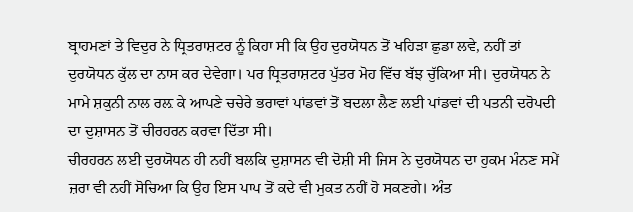ਬ੍ਰਾਹਮਣਾਂ ਤੇ ਵਿਦੁਰ ਨੇ ਧ੍ਰਿਤਰਾਸ਼ਟਰ ਨੂੰ ਕਿਹਾ ਸੀ ਕਿ ਉਹ ਦੁਰਯੋਧਨ ਤੋਂ ਖਹਿੜਾ ਛੁਡਾ ਲਵੇ, ਨਹੀਂ ਤਾਂ ਦੁਰਯੋਧਨ ਕੁੱਲ ਦਾ ਨਾਸ ਕਰ ਦੇਵੇਗਾ। ਪਰ ਧ੍ਰਿਤਰਾਸ਼ਟਰ ਪੁੱਤਰ ਮੋਹ ਵਿੱਚ ਬੱਝ ਚੁੱਕਿਆ ਸੀ। ਦੁਰਯੋਧਨ ਨੇ ਮਾਮੇ ਸ਼ਕੁਨੀ ਨਾਲ ਰਲ਼ ਕੇ ਆਪਣੇ ਚਚੇਰੇ ਭਰਾਵਾਂ ਪਾਂਡਵਾਂ ਤੋਂ ਬਦਲਾ ਲੈਣ ਲਈ ਪਾਂਡਵਾਂ ਦੀ ਪਤਨੀ ਦਰੋਪਦੀ ਦਾ ਦੁਸ਼ਾਸਨ ਤੋਂ ਚੀਰਹਰਨ ਕਰਵਾ ਦਿੱਤਾ ਸੀ।
ਚੀਰਹਰਨ ਲਈ ਦੁਰਯੋਧਨ ਹੀ ਨਹੀਂ ਬਲਕਿ ਦੁਸ਼ਾਸਨ ਵੀ ਦੋਸ਼ੀ ਸੀ ਜਿਸ ਨੇ ਦੁਰਯੋਧਨ ਦਾ ਹੁਕਮ ਮੰਨਣ ਸਮੇਂ ਜ਼ਰਾ ਵੀ ਨਹੀਂ ਸੋਚਿਆ ਕਿ ਉਹ ਇਸ ਪਾਪ ਤੋਂ ਕਦੇ ਵੀ ਮੁਕਤ ਨਹੀਂ ਹੋ ਸਕਣਗੇ। ਅੰਤ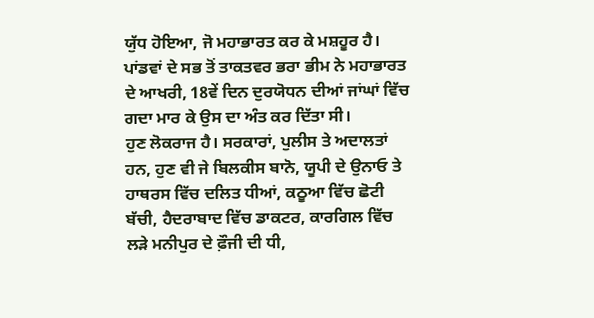ਯੁੱਧ ਹੋਇਆ, ਜੋ ਮਹਾਭਾਰਤ ਕਰ ਕੇ ਮਸ਼ਹੂਰ ਹੈ। ਪਾਂਡਵਾਂ ਦੇ ਸਭ ਤੋਂ ਤਾਕਤਵਰ ਭਰਾ ਭੀਮ ਨੇ ਮਹਾਭਾਰਤ ਦੇ ਆਖਰੀ, 18ਵੇਂ ਦਿਨ ਦੁਰਯੋਧਨ ਦੀਆਂ ਜਾਂਘਾਂ ਵਿੱਚ ਗਦਾ ਮਾਰ ਕੇ ਉਸ ਦਾ ਅੰਤ ਕਰ ਦਿੱਤਾ ਸੀ।
ਹੁਣ ਲੋਕਰਾਜ ਹੈ। ਸਰਕਾਰਾਂ, ਪੁਲੀਸ ਤੇ ਅਦਾਲਤਾਂ ਹਨ, ਹੁਣ ਵੀ ਜੇ ਬਿਲਕੀਸ ਬਾਨੋ, ਯੂਪੀ ਦੇ ਉਨਾਓ ਤੇ ਹਾਥਰਸ ਵਿੱਚ ਦਲਿਤ ਧੀਆਂ, ਕਠੂਆ ਵਿੱਚ ਛੋਟੀ ਬੱਚੀ, ਹੈਦਰਾਬਾਦ ਵਿੱਚ ਡਾਕਟਰ, ਕਾਰਗਿਲ ਵਿੱਚ ਲੜੇ ਮਨੀਪੁਰ ਦੇ ਫ਼ੌਜੀ ਦੀ ਧੀ,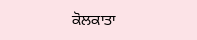ਕੋਲਕਾਤਾ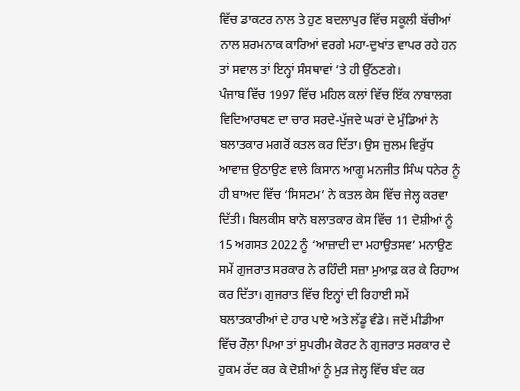ਵਿੱਚ ਡਾਕਟਰ ਨਾਲ ਤੇ ਹੁਣ ਬਦਲਾਪੁਰ ਵਿੱਚ ਸਕੂਲੀ ਬੱਚੀਆਂ ਨਾਲ ਸ਼ਰਮਨਾਕ ਕਾਰਿਆਂ ਵਰਗੇ ਮਹਾ-ਦੁਖਾਂਤ ਵਾਪਰ ਰਹੇ ਹਨ ਤਾਂ ਸਵਾਲ ਤਾਂ ਇਨ੍ਹਾਂ ਸੰਸਥਾਵਾਂ ’ਤੇ ਹੀ ਉੱਠਣਗੇ।
ਪੰਜਾਬ ਵਿੱਚ 1997 ਵਿੱਚ ਮਹਿਲ ਕਲਾਂ ਵਿੱਚ ਇੱਕ ਨਾਬਾਲਗ ਵਿਦਿਆਰਥਣ ਦਾ ਚਾਰ ਸਰਦੇ-ਪੁੱਜਦੇ ਘਰਾਂ ਦੇ ਮੁੰਡਿਆਂ ਨੇ ਬਲਾਤਕਾਰ ਮਗਰੋਂ ਕਤਲ ਕਰ ਦਿੱਤਾ। ਉਸ ਜ਼ੁਲਮ ਵਿਰੁੱਧ ਆਵਾਜ਼ ਉਠਾਉਣ ਵਾਲੇ ਕਿਸਾਨ ਆਗੂ ਮਨਜੀਤ ਸਿੰਘ ਧਨੇਰ ਨੂੰ ਹੀ ਬਾਅਦ ਵਿੱਚ ‘ਸਿਸਟਮ’ ਨੇ ਕਤਲ ਕੇਸ ਵਿੱਚ ਜੇਲ੍ਹ ਕਰਵਾ ਦਿੱਤੀ। ਬਿਲਕੀਸ ਬਾਨੋ ਬਲਾਤਕਾਰ ਕੇਸ ਵਿੱਚ 11 ਦੋਸ਼ੀਆਂ ਨੂੰ 15 ਅਗਸਤ 2022 ਨੂੰ ‘ਆਜ਼ਾਦੀ ਦਾ ਮਹਾਉਤਸਵ’ ਮਨਾਉਣ ਸਮੇਂ ਗੁਜਰਾਤ ਸਰਕਾਰ ਨੇ ਰਹਿੰਦੀ ਸਜ਼ਾ ਮੁਆਫ਼ ਕਰ ਕੇ ਰਿਹਾਅ ਕਰ ਦਿੱਤਾ। ਗੁਜਰਾਤ ਵਿੱਚ ਇਨ੍ਹਾਂ ਦੀ ਰਿਹਾਈ ਸਮੇਂ ਬਲਾਤਕਾਰੀਆਂ ਦੇ ਹਾਰ ਪਾਏ ਅਤੇ ਲੱਡੂ ਵੰਡੇ। ਜਦੋਂ ਮੀਡੀਆ ਵਿੱਚ ਰੌਲ਼ਾ ਪਿਆ ਤਾਂ ਸੁਪਰੀਮ ਕੋਰਟ ਨੇ ਗੁਜਰਾਤ ਸਰਕਾਰ ਦੇ ਹੁਕਮ ਰੱਦ ਕਰ ਕੇ ਦੋਸ਼ੀਆਂ ਨੂੰ ਮੁੜ ਜੇਲ੍ਹ ਵਿੱਚ ਬੰਦ ਕਰ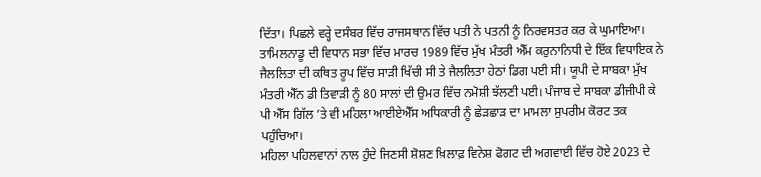ਦਿੱਤਾ। ਪਿਛਲੇ ਵਰ੍ਹੇ ਦਸੰਬਰ ਵਿੱਚ ਰਾਜਸਥਾਨ ਵਿੱਚ ਪਤੀ ਨੇ ਪਤਨੀ ਨੂੰ ਨਿਰਵਸਤਰ ਕਰ ਕੇ ਘੁਮਾਇਆ।
ਤਾਮਿਲਨਾਡੂ ਦੀ ਵਿਧਾਨ ਸਭਾ ਵਿੱਚ ਮਾਰਚ 1989 ਵਿੱਚ ਮੁੱਖ ਮੰਤਰੀ ਐੱਮ ਕਰੁਨਾਨਿਧੀ ਦੇ ਇੱਕ ਵਿਧਾਇਕ ਨੇ ਜੈਲਲਿਤਾ ਦੀ ਕਥਿਤ ਰੂਪ ਵਿੱਚ ਸਾੜੀ ਖਿੱਚੀ ਸੀ ਤੇ ਜੈਲਲਿਤਾ ਹੇਠਾਂ ਡਿਗ ਪਈ ਸੀ। ਯੂਪੀ ਦੇ ਸਾਬਕਾ ਮੁੱਖ ਮੰਤਰੀ ਐੱਨ ਡੀ ਤਿਵਾੜੀ ਨੂੰ 80 ਸਾਲਾਂ ਦੀ ਉਮਰ ਵਿੱਚ ਨਮੋਸ਼ੀ ਝੱਲਣੀ ਪਈ। ਪੰਜਾਬ ਦੇ ਸਾਬਕਾ ਡੀਜੀਪੀ ਕੇ ਪੀ ਐੱਸ ਗਿੱਲ ’ਤੇ ਵੀ ਮਹਿਲਾ ਆਈਏਐੱਸ ਅਧਿਕਾਰੀ ਨੂੰ ਛੇੜਛਾੜ ਦਾ ਮਾਮਲਾ ਸੁਪਰੀਮ ਕੋਰਟ ਤਕ ਪਹੁੰਚਿਆ।
ਮਹਿਲਾ ਪਹਿਲਵਾਨਾਂ ਨਾਲ ਹੁੰਦੇ ਜਿਣਸੀ ਸ਼ੋਸ਼ਣ ਖ਼ਿਲਾਫ਼ ਵਿਨੇਸ਼ ਫੋਗਟ ਦੀ ਅਗਵਾਈ ਵਿੱਚ ਹੋਏ 2023 ਦੇ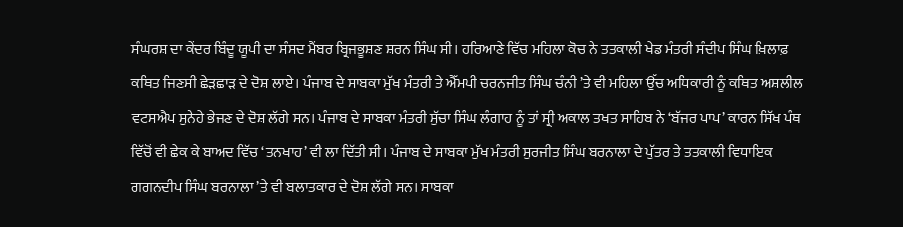ਸੰਘਰਸ਼ ਦਾ ਕੇਂਦਰ ਬਿੰਦੂ ਯੂਪੀ ਦਾ ਸੰਸਦ ਮੈਂਬਰ ਬ੍ਰਿਜਭੂਸ਼ਣ ਸ਼ਰਨ ਸਿੰਘ ਸੀ। ਹਰਿਆਣੇ ਵਿੱਚ ਮਹਿਲਾ ਕੋਚ ਨੇ ਤਤਕਾਲੀ ਖੇਡ ਮੰਤਰੀ ਸੰਦੀਪ ਸਿੰਘ ਖ਼ਿਲਾਫ਼ ਕਥਿਤ ਜਿਣਸੀ ਛੇੜਛਾੜ ਦੇ ਦੋਸ਼ ਲਾਏ। ਪੰਜਾਬ ਦੇ ਸਾਬਕਾ ਮੁੱਖ ਮੰਤਰੀ ਤੇ ਐੱਮਪੀ ਚਰਨਜੀਤ ਸਿੰਘ ਚੰਨੀ ’ਤੇ ਵੀ ਮਹਿਲਾ ਉੱਚ ਅਧਿਕਾਰੀ ਨੂੰ ਕਥਿਤ ਅਸ਼ਲੀਲ ਵਟਸਐਪ ਸੁਨੇਹੇ ਭੇਜਣ ਦੇ ਦੋਸ਼ ਲੱਗੇ ਸਨ। ਪੰਜਾਬ ਦੇ ਸਾਬਕਾ ਮੰਤਰੀ ਸੁੱਚਾ ਸਿੰਘ ਲੰਗਾਹ ਨੂੰ ਤਾਂ ਸ੍ਰੀ ਅਕਾਲ ਤਖਤ ਸਾਹਿਬ ਨੇ ‘ਬੱਜਰ ਪਾਪ’ ਕਾਰਨ ਸਿੱਖ ਪੰਥ ਵਿੱਚੋਂ ਵੀ ਛੇਕ ਕੇ ਬਾਅਦ ਵਿੱਚ ‘ਤਨਖਾਹ’ ਵੀ ਲਾ ਦਿੱਤੀ ਸੀ। ਪੰਜਾਬ ਦੇ ਸਾਬਕਾ ਮੁੱਖ ਮੰਤਰੀ ਸੁਰਜੀਤ ਸਿੰਘ ਬਰਨਾਲਾ ਦੇ ਪੁੱਤਰ ਤੇ ਤਤਕਾਲੀ ਵਿਧਾਇਕ ਗਗਨਦੀਪ ਸਿੰਘ ਬਰਨਾਲਾ ’ਤੇ ਵੀ ਬਲਾਤਕਾਰ ਦੇ ਦੋਸ਼ ਲੱਗੇ ਸਨ। ਸਾਬਕਾ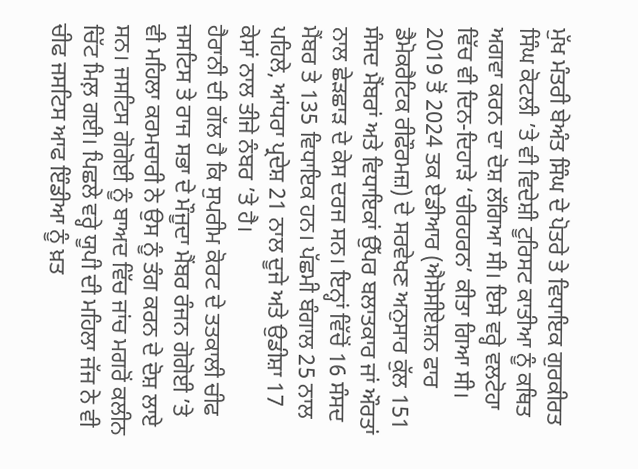ਮੁੱਖ ਮੰਤਰੀ ਬੇਅੰਤ ਸਿੰਘ ਦੇ ਪੋਤਰੇ ਤੇ ਵਿਧਾਇਕ ਗੁਰਕੀਰਤ ਸਿੰਘ ਕੋਟਲੀ ’ਤੇ ਵੀ ਵਿਦੇਸ਼ੀ ਟੂਰਿਸਟ ਕਾਤੀਆ ਨੂੰ ਕਥਿਤ ਅਗਵਾ ਕਰਨ ਦਾ ਦੋਸ਼ ਲੱਗਿਆ ਸੀ। ਇਸੇ ਵਰ੍ਹੇ ਵਲਟੋਹਾ ਵਿੱਚ ਵੀ ਦਿਨ-ਦਿਹਾੜੇ ‘ਚੀਰਹਰਨ’ ਕੀਤਾ ਗਿਆ ਸੀ।
2019 ਤੋਂ 2024 ਤਕ ਏਡੀਆਰ (ਐਸੋਸੀਏਸ਼ਨ ਫਾਰ ਡੈਮੋਕਰੈਟਿਕ ਰੀਫੌਰਮਜ਼) ਦੇ ਸਰਵੇਖਣ ਅਨੁਸਾਰ ਕੁੱਲ 151 ਸੰਸਦ ਮੈਂਬਰਾਂ ਅਤੇ ਵਿਧਾਇਕਾਂ ਉੱਪਰ ਬਲਾਤਕਾਰ ਜਾਂ ਔਰਤਾਂ ਨਾਲ ਛੇੜਛਾੜ ਦੇ ਕੇਸ ਦਰਜ ਸਨ। ਇਨ੍ਹਾਂ ਵਿੱਚੋਂ 16 ਸੰਸਦ ਮੈਂਬਰ ਤੇ 135 ਵਿਧਾਇਕ ਹਨ। ਪੱਛਮੀ ਬੰਗਾਲ 25 ਨਾਲ ਪਹਿਲੇ, ਆਂਧਰਾ ਪ੍ਰਦੇਸ਼ 21 ਨਾਲ ਦੂਜੇ ਅਤੇ ਉਡੀਸ਼ਾ 17 ਕੇਸਾਂ ਨਾਲ ਤੀਜੇ ਨੰਬਰ ’ਤੇ ਹੈ।
ਹੈਰਾਨੀ ਦੀ ਗੱਲ ਹੈ ਕਿ ਸੁਪਰੀਮ ਕੋਰਟ ਦੇ ਤਤਕਾਲੀ ਚੀਫ ਜਸਟਿਸ ਤੇ ਰਾਜ ਸਭਾ ਦੇ ਮੌਜੂਦਾ ਮੈਂਬਰ ਰੰਜਨ ਗੋਗੋਈ ’ਤੇ ਵੀ ਮਹਿਲਾ ਕਰਮਚਾਰੀ ਨੇ ਉਸ ਨੂੰ ਤੰਗ ਕਰਨ ਦੇ ਦੋਸ਼ ਲਾਏ ਸਨ। ਜਸਟਿਸ ਗੋਗੋਈ ਨੂੰ ਬਾਅਦ ਵਿੱਚ ਜਾਂਚ ਮਗਰੋਂ ਕਲੀਨ ਚਿੱਟ ਮਿਲ਼ ਗਈ। ਪਿਛਲੇ ਵਰ੍ਹੇ ਯੂਪੀ ਦੀ ਮਹਿਲਾ ਜੱਜ ਨੇ ਵੀ ਚੀਫ ਜਸਟਿਸ ਆਫ ਇੰਡੀਆ ਨੂੰ ਖ਼ਤ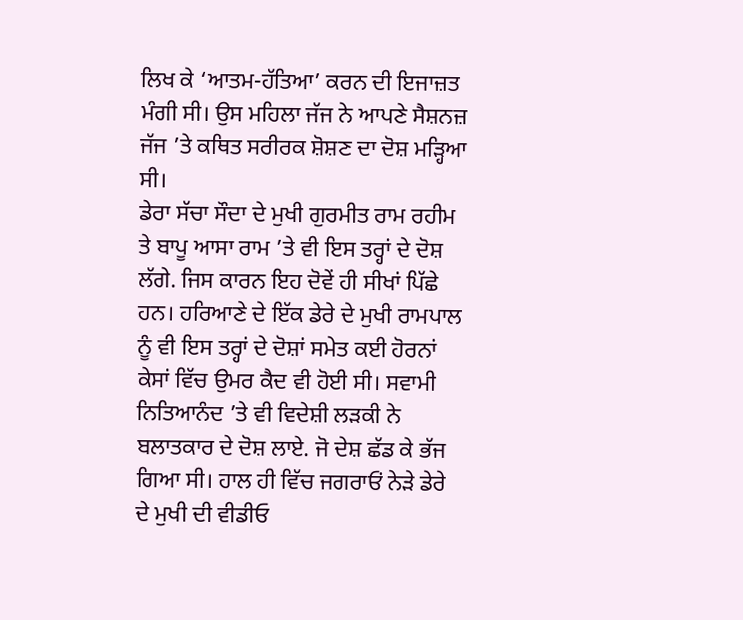ਲਿਖ ਕੇ ‘ਆਤਮ-ਹੱਤਿਆ’ ਕਰਨ ਦੀ ਇਜਾਜ਼ਤ ਮੰਗੀ ਸੀ। ਉਸ ਮਹਿਲਾ ਜੱਜ ਨੇ ਆਪਣੇ ਸੈਸ਼ਨਜ਼ ਜੱਜ ’ਤੇ ਕਥਿਤ ਸਰੀਰਕ ਸ਼ੋਸ਼ਣ ਦਾ ਦੋਸ਼ ਮੜ੍ਹਿਆ ਸੀ।
ਡੇਰਾ ਸੱਚਾ ਸੌਦਾ ਦੇ ਮੁਖੀ ਗੁਰਮੀਤ ਰਾਮ ਰਹੀਮ ਤੇ ਬਾਪੂ ਆਸਾ ਰਾਮ ’ਤੇ ਵੀ ਇਸ ਤਰ੍ਹਾਂ ਦੇ ਦੋਸ਼ ਲੱਗੇ. ਜਿਸ ਕਾਰਨ ਇਹ ਦੋਵੇਂ ਹੀ ਸੀਖਾਂ ਪਿੱਛੇ ਹਨ। ਹਰਿਆਣੇ ਦੇ ਇੱਕ ਡੇਰੇ ਦੇ ਮੁਖੀ ਰਾਮਪਾਲ ਨੂੰ ਵੀ ਇਸ ਤਰ੍ਹਾਂ ਦੇ ਦੋਸ਼ਾਂ ਸਮੇਤ ਕਈ ਹੋਰਨਾਂ ਕੇਸਾਂ ਵਿੱਚ ਉਮਰ ਕੈਦ ਵੀ ਹੋਈ ਸੀ। ਸਵਾਮੀ ਨਿਤਿਆਨੰਦ ’ਤੇ ਵੀ ਵਿਦੇਸ਼ੀ ਲੜਕੀ ਨੇ ਬਲਾਤਕਾਰ ਦੇ ਦੋਸ਼ ਲਾਏ. ਜੋ ਦੇਸ਼ ਛੱਡ ਕੇ ਭੱਜ ਗਿਆ ਸੀ। ਹਾਲ ਹੀ ਵਿੱਚ ਜਗਰਾਓਂ ਨੇੜੇ ਡੇਰੇ ਦੇ ਮੁਖੀ ਦੀ ਵੀਡੀਓ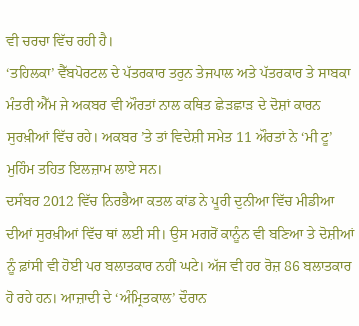ਵੀ ਚਰਚਾ ਵਿੱਚ ਰਹੀ ਹੈ।
‘ਤਹਿਲਕਾ’ ਵੈੱਬਪੋਰਟਲ ਦੇ ਪੱਤਰਕਾਰ ਤਰੁਨ ਤੇਜਪਾਲ ਅਤੇ ਪੱਤਰਕਾਰ ਤੇ ਸਾਬਕਾ ਮੰਤਰੀ ਐੱਮ ਜੇ ਅਕਬਰ ਵੀ ਔਰਤਾਂ ਨਾਲ ਕਥਿਤ ਛੇੜਛਾੜ ਦੇ ਦੋਸ਼ਾਂ ਕਾਰਨ ਸੁਰਖ਼ੀਆਂ ਵਿੱਚ ਰਹੇ। ਅਕਬਰ ’ਤੇ ਤਾਂ ਵਿਦੇਸ਼ੀ ਸਮੇਤ 11 ਔਰਤਾਂ ਨੇ ‘ਮੀ ਟੂ’ ਮੁਹਿੰਮ ਤਹਿਤ ਇਲਜ਼ਾਮ ਲਾਏ ਸਨ।
ਦਸੰਬਰ 2012 ਵਿੱਚ ਨਿਰਭੈਆ ਕਤਲ ਕਾਂਡ ਨੇ ਪੂਰੀ ਦੁਨੀਆ ਵਿੱਚ ਮੀਡੀਆ ਦੀਆਂ ਸੁਰਖ਼ੀਆਂ ਵਿੱਚ ਥਾਂ ਲਈ ਸੀ। ਉਸ ਮਗਰੋਂ ਕਾਨੂੰਨ ਵੀ ਬਣਿਆ ਤੇ ਦੋਸ਼ੀਆਂ ਨੂੰ ਫ਼ਾਂਸੀ ਵੀ ਹੋਈ ਪਰ ਬਲਾਤਕਾਰ ਨਹੀਂ ਘਟੇ। ਅੱਜ ਵੀ ਹਰ ਰੋਜ਼ 86 ਬਲਾਤਕਾਰ ਹੋ ਰਹੇ ਹਨ। ਆਜ਼ਾਦੀ ਦੇ ‘ਅੰਮ੍ਰਿਤਕਾਲ’ ਦੌਰਾਨ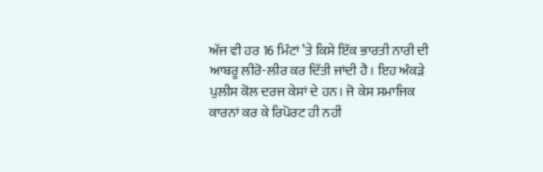ਅੱਜ ਵੀ ਹਰ 16 ਮਿੰਟਾਂ ’ਤੇ ਕਿਸੇ ਇੱਕ ਭਾਰਤੀ ਨਾਰੀ ਦੀ ਆਬਰੂ ਲੀਰੋ-ਲੀਰ ਕਰ ਦਿੱਤੀ ਜਾਂਦੀ ਹੈ। ਇਹ ਅੰਕੜੇ ਪੁਲੀਸ ਕੋਲ ਦਰਜ ਕੇਸਾਂ ਦੇ ਹਨ। ਜੋ ਕੇਸ ਸਮਾਜਿਕ ਕਾਰਨਾਂ ਕਰ ਕੇ ਰਿਪੋਰਟ ਹੀ ਨਹੀਂ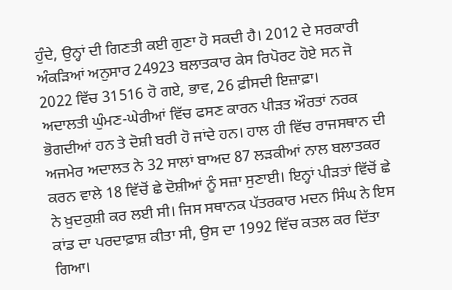ਹੁੰਦੇ, ਉਨ੍ਹਾਂ ਦੀ ਗਿਣਤੀ ਕਈ ਗੁਣਾ ਹੋ ਸਕਦੀ ਹੈ। 2012 ਦੇ ਸਰਕਾਰੀ ਅੰਕੜਿਆਂ ਅਨੁਸਾਰ 24923 ਬਲਾਤਕਾਰ ਕੇਸ ਰਿਪੋਰਟ ਹੋਏ ਸਨ ਜੋ 2022 ਵਿੱਚ 31516 ਹੋ ਗਏ, ਭਾਵ, 26 ਫ਼ੀਸਦੀ ਇਜ਼ਾਫ਼ਾ।
ਅਦਾਲਤੀ ਘੁੰਮਣ-ਘੇਰੀਆਂ ਵਿੱਚ ਫਸਣ ਕਾਰਨ ਪੀੜਤ ਔਰਤਾਂ ਨਰਕ ਭੋਗਦੀਆਂ ਹਨ ਤੇ ਦੋਸ਼ੀ ਬਰੀ ਹੋ ਜਾਂਦੇ ਹਨ। ਹਾਲ ਹੀ ਵਿੱਚ ਰਾਜਸਥਾਨ ਦੀ ਅਜਮੇਰ ਅਦਾਲਤ ਨੇ 32 ਸਾਲਾਂ ਬਾਅਦ 87 ਲੜਕੀਆਂ ਨਾਲ ਬਲਾਤਕਰ ਕਰਨ ਵਾਲੇ 18 ਵਿੱਚੋਂ ਛੇ ਦੋਸ਼ੀਆਂ ਨੂੰ ਸਜ਼ਾ ਸੁਣਾਈ। ਇਨ੍ਹਾਂ ਪੀੜਤਾਂ ਵਿੱਚੋਂ ਛੇ ਨੇ ਖ਼ੁਦਕੁਸ਼ੀ ਕਰ ਲਈ ਸੀ। ਜਿਸ ਸਥਾਨਕ ਪੱਤਰਕਾਰ ਮਦਨ ਸਿੰਘ ਨੇ ਇਸ ਕਾਂਡ ਦਾ ਪਰਦਾਫ਼ਾਸ਼ ਕੀਤਾ ਸੀ, ਉਸ ਦਾ 1992 ਵਿੱਚ ਕਤਲ ਕਰ ਦਿੱਤਾ ਗਿਆ।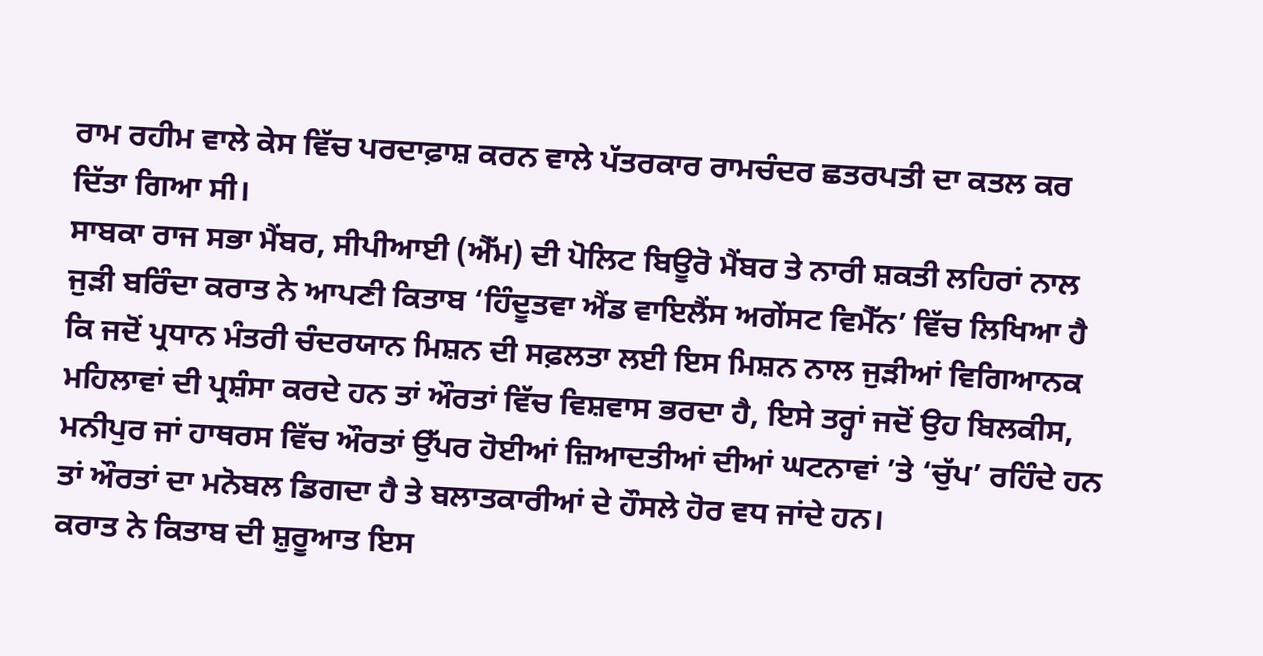ਰਾਮ ਰਹੀਮ ਵਾਲੇ ਕੇਸ ਵਿੱਚ ਪਰਦਾਫ਼ਾਸ਼ ਕਰਨ ਵਾਲੇ ਪੱਤਰਕਾਰ ਰਾਮਚੰਦਰ ਛਤਰਪਤੀ ਦਾ ਕਤਲ ਕਰ ਦਿੱਤਾ ਗਿਆ ਸੀ।
ਸਾਬਕਾ ਰਾਜ ਸਭਾ ਮੈਂਬਰ, ਸੀਪੀਆਈ (ਐੱਮ) ਦੀ ਪੋਲਿਟ ਬਿਊਰੋ ਮੈਂਬਰ ਤੇ ਨਾਰੀ ਸ਼ਕਤੀ ਲਹਿਰਾਂ ਨਾਲ ਜੁੜੀ ਬਰਿੰਦਾ ਕਰਾਤ ਨੇ ਆਪਣੀ ਕਿਤਾਬ ‘ਹਿੰਦੂਤਵਾ ਐਂਡ ਵਾਇਲੈਂਸ ਅਗੇਂਸਟ ਵਿਮੈੱਨ’ ਵਿੱਚ ਲਿਖਿਆ ਹੈ ਕਿ ਜਦੋਂ ਪ੍ਰਧਾਨ ਮੰਤਰੀ ਚੰਦਰਯਾਨ ਮਿਸ਼ਨ ਦੀ ਸਫ਼ਲਤਾ ਲਈ ਇਸ ਮਿਸ਼ਨ ਨਾਲ ਜੁੜੀਆਂ ਵਿਗਿਆਨਕ ਮਹਿਲਾਵਾਂ ਦੀ ਪ੍ਰਸ਼ੰਸਾ ਕਰਦੇ ਹਨ ਤਾਂ ਔਰਤਾਂ ਵਿੱਚ ਵਿਸ਼ਵਾਸ ਭਰਦਾ ਹੈ, ਇਸੇ ਤਰ੍ਹਾਂ ਜਦੋਂ ਉਹ ਬਿਲਕੀਸ, ਮਨੀਪੁਰ ਜਾਂ ਹਾਥਰਸ ਵਿੱਚ ਔਰਤਾਂ ਉੱਪਰ ਹੋਈਆਂ ਜ਼ਿਆਦਤੀਆਂ ਦੀਆਂ ਘਟਨਾਵਾਂ ’ਤੇ ‘ਚੁੱਪ’ ਰਹਿੰਦੇ ਹਨ ਤਾਂ ਔਰਤਾਂ ਦਾ ਮਨੋਬਲ ਡਿਗਦਾ ਹੈ ਤੇ ਬਲਾਤਕਾਰੀਆਂ ਦੇ ਹੌਸਲੇ ਹੋਰ ਵਧ ਜਾਂਦੇ ਹਨ।
ਕਰਾਤ ਨੇ ਕਿਤਾਬ ਦੀ ਸ਼ੁਰੂਆਤ ਇਸ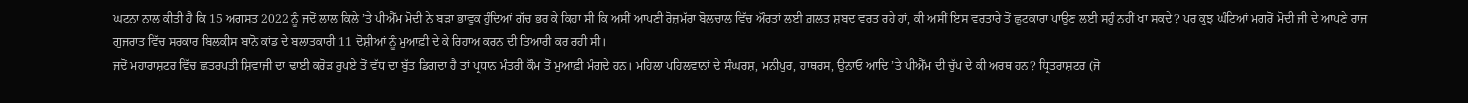ਘਟਨਾ ਨਾਲ ਕੀਤੀ ਹੈ ਕਿ 15 ਅਗਸਤ 2022 ਨੂੰ ਜਦੋਂ ਲਾਲ ਕਿਲੇ ’ਤੇ ਪੀਐੱਮ ਮੋਦੀ ਨੇ ਬੜਾ ਭਾਵੁਕ ਹੁੰਦਿਆਂ ਗੱਚ ਭਰ ਕੇ ਕਿਹਾ ਸੀ ਕਿ ਅਸੀਂ ਆਪਣੀ ਰੋਜ਼ਮੱਰਾ ਬੋਲਚਾਲ ਵਿੱਚ ਔਰਤਾਂ ਲਈ ਗ਼ਲਤ ਸ਼ਬਦ ਵਰਤ ਰਹੇ ਹਾਂ, ਕੀ ਅਸੀਂ ਇਸ ਵਰਤਾਰੇ ਤੋਂ ਛੁਟਕਾਰਾ ਪਾਉਣ ਲਈ ਸਹੁੰ ਨਹੀਂ ਖਾ ਸਕਦੇ? ਪਰ ਕੁਝ ਘੰਟਿਆਂ ਮਗਰੋਂ ਮੋਦੀ ਜੀ ਦੇ ਆਪਣੇ ਰਾਜ ਗੁਜਰਾਤ ਵਿੱਚ ਸਰਕਾਰ ਬਿਲਕੀਸ ਬਾਨੋ ਕਾਂਡ ਦੇ ਬਲਾਤਕਾਰੀ 11 ਦੋਸ਼ੀਆਂ ਨੂੰ ਮੁਆਫ਼ੀ ਦੇ ਕੇ ਰਿਹਾਅ ਕਰਨ ਦੀ ਤਿਆਰੀ ਕਰ ਰਹੀ ਸੀ।
ਜਦੋਂ ਮਹਾਰਾਸ਼ਟਰ ਵਿੱਚ ਛਤਰਪਤੀ ਸ਼ਿਵਾਜੀ ਦਾ ਢਾਈ ਕਰੋੜ ਰੁਪਏ ਤੋਂ ਵੱਧ ਦਾ ਬੁੱਤ ਡਿਗਦਾ ਹੈ ਤਾਂ ਪ੍ਰਧਾਨ ਮੰਤਰੀ ਕੌਮ ਤੋਂ ਮੁਆਫ਼ੀ ਮੰਗਦੇ ਹਨ। ਮਹਿਲਾ ਪਹਿਲਵਾਨਾਂ ਦੇ ਸੰਘਰਸ਼, ਮਨੀਪੁਰ, ਹਾਥਰਸ, ਉਨਾਓ ਆਦਿ ’ਤੇ ਪੀਐੱਮ ਦੀ ਚੁੱਪ ਦੇ ਕੀ ਅਰਥ ਹਨ? ਧ੍ਰਿਤਰਾਸ਼ਟਰ (ਜੋ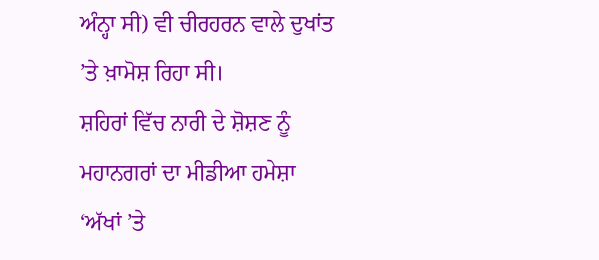ਅੰਨ੍ਹਾ ਸੀ) ਵੀ ਚੀਰਹਰਨ ਵਾਲੇ ਦੁਖਾਂਤ ’ਤੇ ਖ਼ਾਮੋਸ਼ ਰਿਹਾ ਸੀ।
ਸ਼ਹਿਰਾਂ ਵਿੱਚ ਨਾਰੀ ਦੇ ਸ਼ੋਸ਼ਣ ਨੂੰ ਮਹਾਨਗਰਾਂ ਦਾ ਮੀਡੀਆ ਹਮੇਸ਼ਾ ‘ਅੱਖਾਂ ’ਤੇ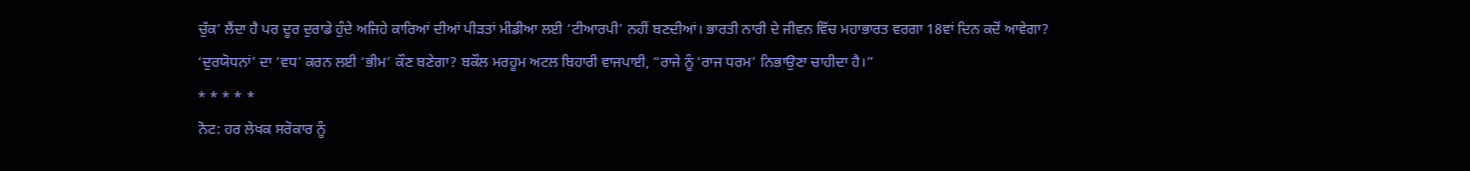ਚੁੱਕ’ ਲੈਂਦਾ ਹੈ ਪਰ ਦੂਰ ਦੁਰਾਡੇ ਹੁੰਦੇ ਅਜਿਹੇ ਕਾਰਿਆਂ ਦੀਆਂ ਪੀੜਤਾਂ ਮੀਡੀਆ ਲਈ ‘ਟੀਆਰਪੀ’ ਨਹੀਂ ਬਣਦੀਆਂ। ਭਾਰਤੀ ਨਾਰੀ ਦੇ ਜੀਵਨ ਵਿੱਚ ਮਹਾਭਾਰਤ ਵਰਗਾ 18ਵਾਂ ਦਿਨ ਕਦੋਂ ਆਵੇਗਾ? ‘ਦੁਰਯੋਧਨਾਂ’ ਦਾ ‘ਵਧ’ ਕਰਨ ਲਈ ‘ਭੀਮ’ ਕੌਣ ਬਣੇਗਾ? ਬਕੌਲ ਮਰਹੂਮ ਅਟਲ ਬਿਹਾਰੀ ਵਾਜਪਾਈ, “ਰਾਜੇ ਨੂੰ ‘ਰਾਜ ਧਰਮ’ ਨਿਭਾਉਣਾ ਚਾਹੀਦਾ ਹੈ।”
* * * * *
ਨੋਟ: ਹਰ ਲੇਖਕ ਸਰੋਕਾਰ ਨੂੰ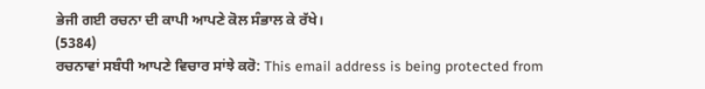ਭੇਜੀ ਗਈ ਰਚਨਾ ਦੀ ਕਾਪੀ ਆਪਣੇ ਕੋਲ ਸੰਭਾਲ ਕੇ ਰੱਖੇ।
(5384)
ਰਚਨਾਵਾਂ ਸਬੰਧੀ ਆਪਣੇ ਵਿਚਾਰ ਸਾਂਝੇ ਕਰੋ: This email address is being protected from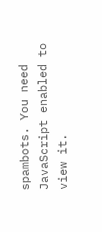spambots. You need JavaScript enabled to view it.